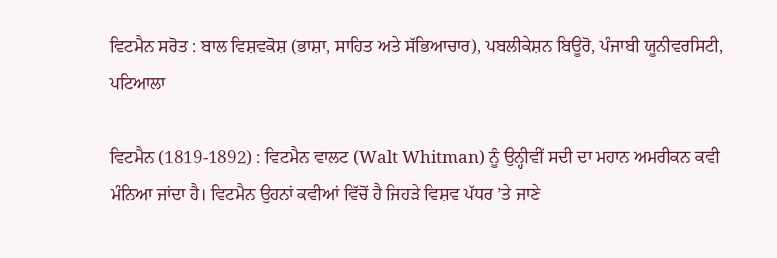ਵਿਟਮੈਨ ਸਰੋਤ : ਬਾਲ ਵਿਸ਼ਵਕੋਸ਼ (ਭਾਸ਼ਾ, ਸਾਹਿਤ ਅਤੇ ਸੱਭਿਆਚਾਰ), ਪਬਲੀਕੇਸ਼ਨ ਬਿਊਰੋ, ਪੰਜਾਬੀ ਯੂਨੀਵਰਸਿਟੀ, ਪਟਿਆਲਾ

ਵਿਟਮੈਨ (1819-1892) : ਵਿਟਮੈਨ ਵਾਲਟ (Walt Whitman) ਨੂੰ ਉਨ੍ਹੀਵੀਂ ਸਦੀ ਦਾ ਮਹਾਨ ਅਮਰੀਕਨ ਕਵੀ ਮੰਨਿਆ ਜਾਂਦਾ ਹੈ। ਵਿਟਮੈਨ ਉਹਨਾਂ ਕਵੀਆਂ ਵਿੱਚੋਂ ਹੈ ਜਿਹੜੇ ਵਿਸ਼ਵ ਪੱਧਰ ’ਤੇ ਜਾਣੇ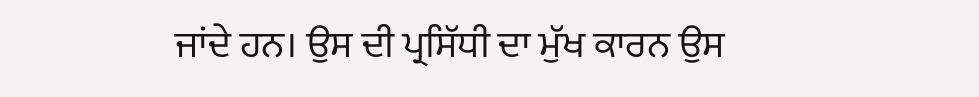ਜਾਂਦੇ ਹਨ। ਉਸ ਦੀ ਪ੍ਰਸਿੱਧੀ ਦਾ ਮੁੱਖ ਕਾਰਨ ਉਸ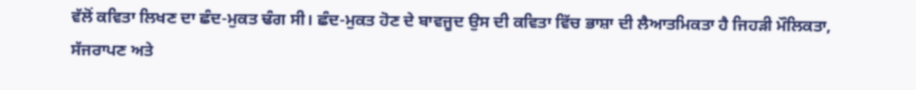ਵੱਲੋਂ ਕਵਿਤਾ ਲਿਖਣ ਦਾ ਛੰਦ-ਮੁਕਤ ਢੰਗ ਸੀ। ਛੰਦ-ਮੁਕਤ ਹੋਣ ਦੇ ਬਾਵਜੂਦ ਉਸ ਦੀ ਕਵਿਤਾ ਵਿੱਚ ਭਾਸ਼ਾ ਦੀ ਲੈਆਤਮਿਕਤਾ ਹੈ ਜਿਹੜੀ ਮੌਲਿਕਤਾ, ਸੱਜਰਾਪਣ ਅਤੇ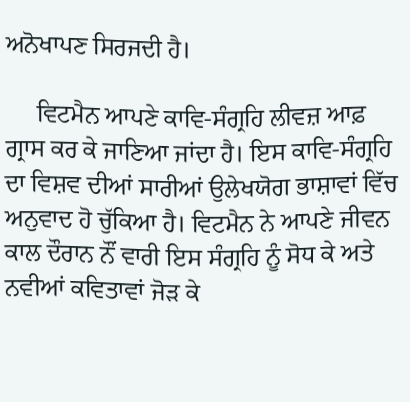ਅਨੋਖਾਪਣ ਸਿਰਜਦੀ ਹੈ।

     ਵਿਟਮੈਨ ਆਪਣੇ ਕਾਵਿ-ਸੰਗ੍ਰਹਿ ਲੀਵਜ਼ ਆਫ਼ ਗ੍ਰਾਸ ਕਰ ਕੇ ਜਾਣਿਆ ਜਾਂਦਾ ਹੈ। ਇਸ ਕਾਵਿ-ਸੰਗ੍ਰਹਿ ਦਾ ਵਿਸ਼ਵ ਦੀਆਂ ਸਾਰੀਆਂ ਉਲੇਖਯੋਗ ਭਾਸ਼ਾਵਾਂ ਵਿੱਚ ਅਨੁਵਾਦ ਹੋ ਚੁੱਕਿਆ ਹੈ। ਵਿਟਮੈਨ ਨੇ ਆਪਣੇ ਜੀਵਨ ਕਾਲ ਦੌਰਾਨ ਨੌਂ ਵਾਰੀ ਇਸ ਸੰਗ੍ਰਹਿ ਨੂੰ ਸੋਧ ਕੇ ਅਤੇ ਨਵੀਆਂ ਕਵਿਤਾਵਾਂ ਜੋੜ ਕੇ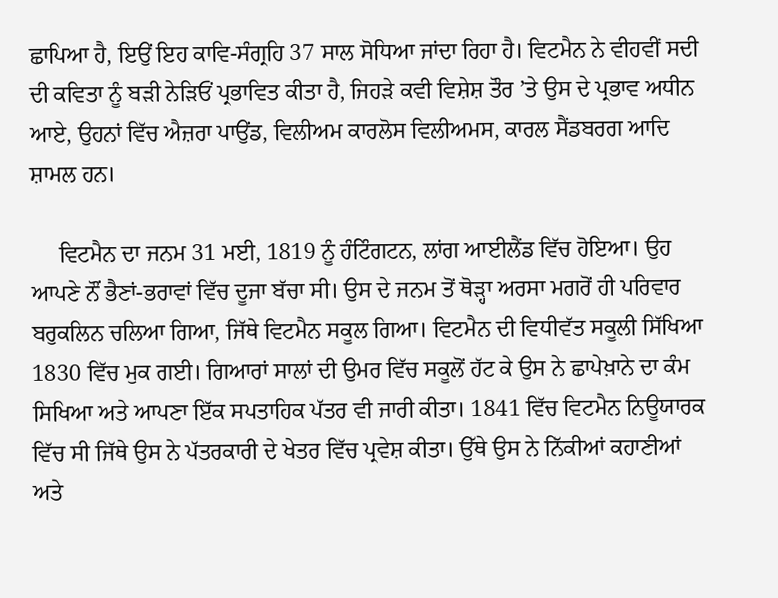ਛਾਪਿਆ ਹੈ, ਇਉਂ ਇਹ ਕਾਵਿ-ਸੰਗ੍ਰਹਿ 37 ਸਾਲ ਸੋਧਿਆ ਜਾਂਦਾ ਰਿਹਾ ਹੈ। ਵਿਟਮੈਨ ਨੇ ਵੀਹਵੀਂ ਸਦੀ ਦੀ ਕਵਿਤਾ ਨੂੰ ਬੜੀ ਨੇੜਿਓਂ ਪ੍ਰਭਾਵਿਤ ਕੀਤਾ ਹੈ, ਜਿਹੜੇ ਕਵੀ ਵਿਸ਼ੇਸ਼ ਤੌਰ ’ਤੇ ਉਸ ਦੇ ਪ੍ਰਭਾਵ ਅਧੀਨ ਆਏ, ਉਹਨਾਂ ਵਿੱਚ ਐਜ਼ਰਾ ਪਾਉਂਡ, ਵਿਲੀਅਮ ਕਾਰਲੋਸ ਵਿਲੀਅਮਸ, ਕਾਰਲ ਸੈਂਡਬਰਗ ਆਦਿ ਸ਼ਾਮਲ ਹਨ।

     ਵਿਟਮੈਨ ਦਾ ਜਨਮ 31 ਮਈ, 1819 ਨੂੰ ਹੰਟਿੰਗਟਨ, ਲਾਂਗ ਆਈਲੈਂਡ ਵਿੱਚ ਹੋਇਆ। ਉਹ ਆਪਣੇ ਨੌਂ ਭੈਣਾਂ-ਭਰਾਵਾਂ ਵਿੱਚ ਦੂਜਾ ਬੱਚਾ ਸੀ। ਉਸ ਦੇ ਜਨਮ ਤੋਂ ਥੋੜ੍ਹਾ ਅਰਸਾ ਮਗਰੋਂ ਹੀ ਪਰਿਵਾਰ ਬਰੁਕਲਿਨ ਚਲਿਆ ਗਿਆ, ਜਿੱਥੇ ਵਿਟਮੈਨ ਸਕੂਲ ਗਿਆ। ਵਿਟਮੈਨ ਦੀ ਵਿਧੀਵੱਤ ਸਕੂਲੀ ਸਿੱਖਿਆ 1830 ਵਿੱਚ ਮੁਕ ਗਈ। ਗਿਆਰਾਂ ਸਾਲਾਂ ਦੀ ਉਮਰ ਵਿੱਚ ਸਕੂਲੋਂ ਹੱਟ ਕੇ ਉਸ ਨੇ ਛਾਪੇਖ਼ਾਨੇ ਦਾ ਕੰਮ ਸਿਖਿਆ ਅਤੇ ਆਪਣਾ ਇੱਕ ਸਪਤਾਹਿਕ ਪੱਤਰ ਵੀ ਜਾਰੀ ਕੀਤਾ। 1841 ਵਿੱਚ ਵਿਟਮੈਨ ਨਿਊਯਾਰਕ ਵਿੱਚ ਸੀ ਜਿੱਥੇ ਉਸ ਨੇ ਪੱਤਰਕਾਰੀ ਦੇ ਖੇਤਰ ਵਿੱਚ ਪ੍ਰਵੇਸ਼ ਕੀਤਾ। ਉੱਥੇ ਉਸ ਨੇ ਨਿੱਕੀਆਂ ਕਹਾਣੀਆਂ ਅਤੇ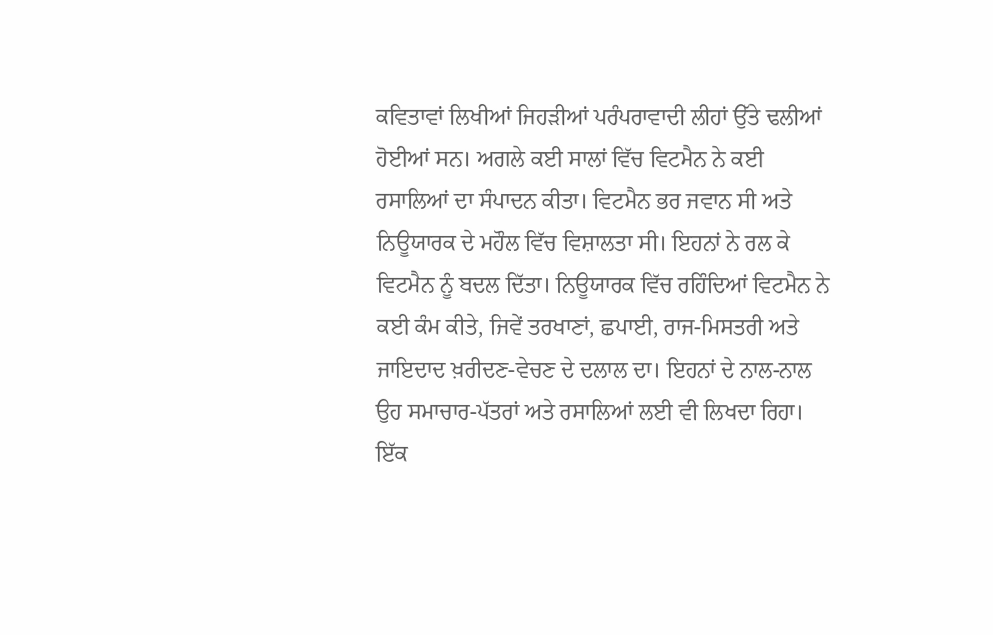ਕਵਿਤਾਵਾਂ ਲਿਖੀਆਂ ਜਿਹੜੀਆਂ ਪਰੰਪਰਾਵਾਦੀ ਲੀਹਾਂ ਉੱਤੇ ਢਲੀਆਂ ਹੋਈਆਂ ਸਨ। ਅਗਲੇ ਕਈ ਸਾਲਾਂ ਵਿੱਚ ਵਿਟਮੈਨ ਨੇ ਕਈ ਰਸਾਲਿਆਂ ਦਾ ਸੰਪਾਦਨ ਕੀਤਾ। ਵਿਟਮੈਨ ਭਰ ਜਵਾਨ ਸੀ ਅਤੇ ਨਿਊਯਾਰਕ ਦੇ ਮਹੌਲ ਵਿੱਚ ਵਿਸ਼ਾਲਤਾ ਸੀ। ਇਹਨਾਂ ਨੇ ਰਲ ਕੇ ਵਿਟਮੈਨ ਨੂੰ ਬਦਲ ਦਿੱਤਾ। ਨਿਊਯਾਰਕ ਵਿੱਚ ਰਹਿੰਦਿਆਂ ਵਿਟਮੈਨ ਨੇ ਕਈ ਕੰਮ ਕੀਤੇ, ਜਿਵੇਂ ਤਰਖਾਣਾਂ, ਛਪਾਈ, ਰਾਜ-ਮਿਸਤਰੀ ਅਤੇ ਜਾਇਦਾਦ ਖ਼ਰੀਦਣ-ਵੇਚਣ ਦੇ ਦਲਾਲ ਦਾ। ਇਹਨਾਂ ਦੇ ਨਾਲ-ਨਾਲ ਉਹ ਸਮਾਚਾਰ-ਪੱਤਰਾਂ ਅਤੇ ਰਸਾਲਿਆਂ ਲਈ ਵੀ ਲਿਖਦਾ ਰਿਹਾ। ਇੱਕ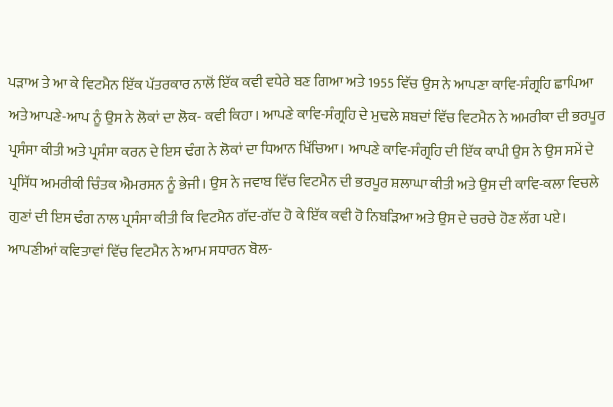ਪੜਾਅ ਤੇ ਆ ਕੇ ਵਿਟਮੈਨ ਇੱਕ ਪੱਤਰਕਾਰ ਨਾਲੋਂ ਇੱਕ ਕਵੀ ਵਧੇਰੇ ਬਣ ਗਿਆ ਅਤੇ 1955 ਵਿੱਚ ਉਸ ਨੇ ਆਪਣਾ ਕਾਵਿ-ਸੰਗ੍ਰਹਿ ਛਾਪਿਆ ਅਤੇ ਆਪਣੇ-ਆਪ ਨੂੰ ਉਸ ਨੇ ਲੋਕਾਂ ਦਾ ਲੋਕ- ਕਵੀ ਕਿਹਾ। ਆਪਣੇ ਕਾਵਿ-ਸੰਗ੍ਰਹਿ ਦੇ ਮੁਢਲੇ ਸ਼ਬਦਾਂ ਵਿੱਚ ਵਿਟਮੈਨ ਨੇ ਅਮਰੀਕਾ ਦੀ ਭਰਪੂਰ ਪ੍ਰਸੰਸਾ ਕੀਤੀ ਅਤੇ ਪ੍ਰਸੰਸਾ ਕਰਨ ਦੇ ਇਸ ਢੰਗ ਨੇ ਲੋਕਾਂ ਦਾ ਧਿਆਨ ਖਿੱਚਿਆ। ਆਪਣੇ ਕਾਵਿ-ਸੰਗ੍ਰਹਿ ਦੀ ਇੱਕ ਕਾਪੀ ਉਸ ਨੇ ਉਸ ਸਮੇਂ ਦੇ ਪ੍ਰਸਿੱਧ ਅਮਰੀਕੀ ਚਿੰਤਕ ਐਮਰਸਨ ਨੂੰ ਭੇਜੀ। ਉਸ ਨੇ ਜਵਾਬ ਵਿੱਚ ਵਿਟਮੈਨ ਦੀ ਭਰਪੂਰ ਸ਼ਲਾਘਾ ਕੀਤੀ ਅਤੇ ਉਸ ਦੀ ਕਾਵਿ-ਕਲਾ ਵਿਚਲੇ ਗੁਣਾਂ ਦੀ ਇਸ ਢੰਗ ਨਾਲ ਪ੍ਰਸੰਸਾ ਕੀਤੀ ਕਿ ਵਿਟਮੈਨ ਗੱਦ-ਗੱਦ ਹੋ ਕੇ ਇੱਕ ਕਵੀ ਹੋ ਨਿਬੜਿਆ ਅਤੇ ਉਸ ਦੇ ਚਰਚੇ ਹੋਣ ਲੱਗ ਪਏ। ਆਪਣੀਆਂ ਕਵਿਤਾਵਾਂ ਵਿੱਚ ਵਿਟਮੈਨ ਨੇ ਆਮ ਸਧਾਰਨ ਬੋਲ-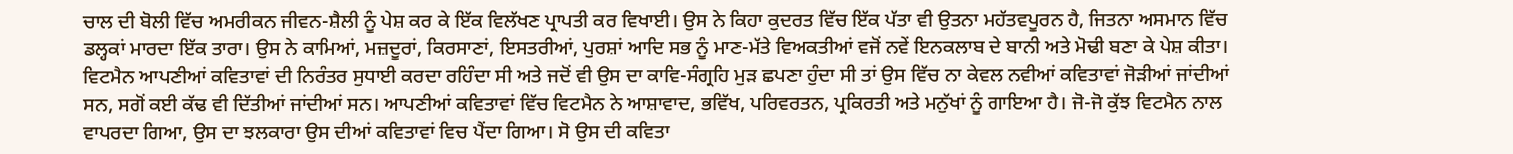ਚਾਲ ਦੀ ਬੋਲੀ ਵਿੱਚ ਅਮਰੀਕਨ ਜੀਵਨ-ਸ਼ੈਲੀ ਨੂੰ ਪੇਸ਼ ਕਰ ਕੇ ਇੱਕ ਵਿਲੱਖਣ ਪ੍ਰਾਪਤੀ ਕਰ ਵਿਖਾਈ। ਉਸ ਨੇ ਕਿਹਾ ਕੁਦਰਤ ਵਿੱਚ ਇੱਕ ਪੱਤਾ ਵੀ ਉਤਨਾ ਮਹੱਤਵਪੂਰਨ ਹੈ, ਜਿਤਨਾ ਅਸਮਾਨ ਵਿੱਚ ਡਲ੍ਹਕਾਂ ਮਾਰਦਾ ਇੱਕ ਤਾਰਾ। ਉਸ ਨੇ ਕਾਮਿਆਂ, ਮਜ਼ਦੂਰਾਂ, ਕਿਰਸਾਣਾਂ, ਇਸਤਰੀਆਂ, ਪੁਰਸ਼ਾਂ ਆਦਿ ਸਭ ਨੂੰ ਮਾਣ-ਮੱਤੇ ਵਿਅਕਤੀਆਂ ਵਜੋਂ ਨਵੇਂ ਇਨਕਲਾਬ ਦੇ ਬਾਨੀ ਅਤੇ ਮੋਢੀ ਬਣਾ ਕੇ ਪੇਸ਼ ਕੀਤਾ। ਵਿਟਮੈਨ ਆਪਣੀਆਂ ਕਵਿਤਾਵਾਂ ਦੀ ਨਿਰੰਤਰ ਸੁਧਾਈ ਕਰਦਾ ਰਹਿੰਦਾ ਸੀ ਅਤੇ ਜਦੋਂ ਵੀ ਉਸ ਦਾ ਕਾਵਿ-ਸੰਗ੍ਰਹਿ ਮੁੜ ਛਪਣਾ ਹੁੰਦਾ ਸੀ ਤਾਂ ਉਸ ਵਿੱਚ ਨਾ ਕੇਵਲ ਨਵੀਆਂ ਕਵਿਤਾਵਾਂ ਜੋੜੀਆਂ ਜਾਂਦੀਆਂ ਸਨ, ਸਗੋਂ ਕਈ ਕੱਢ ਵੀ ਦਿੱਤੀਆਂ ਜਾਂਦੀਆਂ ਸਨ। ਆਪਣੀਆਂ ਕਵਿਤਾਵਾਂ ਵਿੱਚ ਵਿਟਮੈਨ ਨੇ ਆਸ਼ਾਵਾਦ, ਭਵਿੱਖ, ਪਰਿਵਰਤਨ, ਪ੍ਰਕਿਰਤੀ ਅਤੇ ਮਨੁੱਖਾਂ ਨੂੰ ਗਾਇਆ ਹੈ। ਜੋ-ਜੋ ਕੁੱਝ ਵਿਟਮੈਨ ਨਾਲ ਵਾਪਰਦਾ ਗਿਆ, ਉਸ ਦਾ ਝਲਕਾਰਾ ਉਸ ਦੀਆਂ ਕਵਿਤਾਵਾਂ ਵਿਚ ਪੈਂਦਾ ਗਿਆ। ਸੋ ਉਸ ਦੀ ਕਵਿਤਾ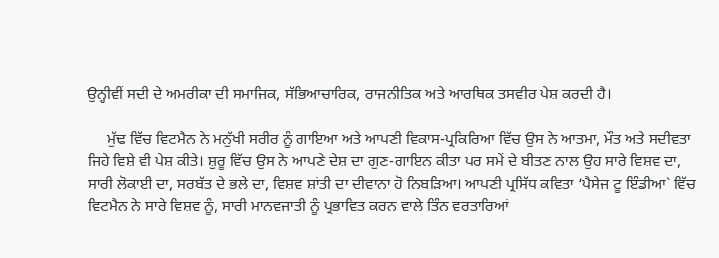ਉਨ੍ਹੀਵੀਂ ਸਦੀ ਦੇ ਅਮਰੀਕਾ ਦੀ ਸਮਾਜਿਕ, ਸੱਭਿਆਚਾਰਿਕ, ਰਾਜਨੀਤਿਕ ਅਤੇ ਆਰਥਿਕ ਤਸਵੀਰ ਪੇਸ਼ ਕਰਦੀ ਹੈ।

     ਮੁੱਢ ਵਿੱਚ ਵਿਟਮੈਨ ਨੇ ਮਨੁੱਖੀ ਸਰੀਰ ਨੂੰ ਗਾਇਆ ਅਤੇ ਆਪਣੀ ਵਿਕਾਸ-ਪ੍ਰਕਿਰਿਆ ਵਿੱਚ ਉਸ ਨੇ ਆਤਮਾ, ਮੌਤ ਅਤੇ ਸਦੀਵਤਾ ਜਿਹੇ ਵਿਸ਼ੇ ਵੀ ਪੇਸ਼ ਕੀਤੇ। ਸ਼ੁਰੂ ਵਿੱਚ ਉਸ ਨੇ ਆਪਣੇ ਦੇਸ਼ ਦਾ ਗੁਣ-ਗਾਇਨ ਕੀਤਾ ਪਰ ਸਮੇਂ ਦੇ ਬੀਤਣ ਨਾਲ ਉਹ ਸਾਰੇ ਵਿਸ਼ਵ ਦਾ, ਸਾਰੀ ਲੋਕਾਈ ਦਾ, ਸਰਬੱਤ ਦੇ ਭਲੇ ਦਾ, ਵਿਸ਼ਵ ਸ਼ਾਂਤੀ ਦਾ ਦੀਵਾਨਾ ਹੋ ਨਿਬੜਿਆ। ਆਪਣੀ ਪ੍ਰਸਿੱਧ ਕਵਿਤਾ ‘ਪੈਸੇਜ ਟੂ ਇੰਡੀਆ` ਵਿੱਚ ਵਿਟਮੈਨ ਨੇ ਸਾਰੇ ਵਿਸ਼ਵ ਨੂੰ, ਸਾਰੀ ਮਾਨਵਜਾਤੀ ਨੂੰ ਪ੍ਰਭਾਵਿਤ ਕਰਨ ਵਾਲੇ ਤਿੰਨ ਵਰਤਾਰਿਆਂ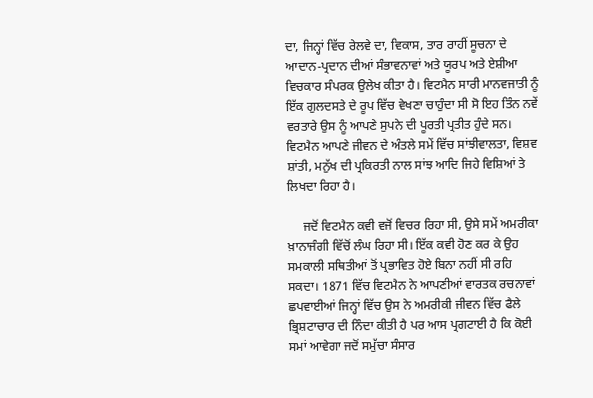ਦਾ, ਜਿਨ੍ਹਾਂ ਵਿੱਚ ਰੇਲਵੇ ਦਾ, ਵਿਕਾਸ, ਤਾਰ ਰਾਹੀਂ ਸੂਚਨਾ ਦੇ ਆਦਾਨ-ਪ੍ਰਦਾਨ ਦੀਆਂ ਸੰਭਾਵਨਾਵਾਂ ਅਤੇ ਯੂਰਪ ਅਤੇ ਏਸ਼ੀਆ ਵਿਚਕਾਰ ਸੰਪਰਕ ਉਲੇਖ ਕੀਤਾ ਹੈ। ਵਿਟਮੈਨ ਸਾਰੀ ਮਾਨਵਜਾਤੀ ਨੂੰ ਇੱਕ ਗੁਲਦਸਤੇ ਦੇ ਰੂਪ ਵਿੱਚ ਵੇਖਣਾ ਚਾਹੁੰਦਾ ਸੀ ਸੋ ਇਹ ਤਿੰਨ ਨਵੇਂ ਵਰਤਾਰੇ ਉਸ ਨੂੰ ਆਪਣੇ ਸੁਪਨੇ ਦੀ ਪੂਰਤੀ ਪ੍ਰਤੀਤ ਹੁੰਦੇ ਸਨ। ਵਿਟਮੈਨ ਆਪਣੇ ਜੀਵਨ ਦੇ ਅੰਤਲੇ ਸਮੇਂ ਵਿੱਚ ਸਾਂਝੀਵਾਲਤਾ, ਵਿਸ਼ਵ ਸ਼ਾਂਤੀ, ਮਨੁੱਖ ਦੀ ਪ੍ਰਕਿਰਤੀ ਨਾਲ ਸਾਂਝ ਆਦਿ ਜਿਹੇ ਵਿਸ਼ਿਆਂ ਤੇ ਲਿਖਦਾ ਰਿਹਾ ਹੈ।

     ਜਦੋਂ ਵਿਟਮੈਨ ਕਵੀ ਵਜੋਂ ਵਿਚਰ ਰਿਹਾ ਸੀ, ਉਸੇ ਸਮੇਂ ਅਮਰੀਕਾ ਖ਼ਾਨਾਜੰਗੀ ਵਿੱਚੋਂ ਲੰਘ ਰਿਹਾ ਸੀ। ਇੱਕ ਕਵੀ ਹੋਣ ਕਰ ਕੇ ਉਹ ਸਮਕਾਲੀ ਸਥਿਤੀਆਂ ਤੋਂ ਪ੍ਰਭਾਵਿਤ ਹੋਏ ਬਿਨਾ ਨਹੀਂ ਸੀ ਰਹਿ ਸਕਦਾ। 1871 ਵਿੱਚ ਵਿਟਮੈਨ ਨੇ ਆਪਣੀਆਂ ਵਾਰਤਕ ਰਚਨਾਵਾਂ ਛਪਵਾਈਆਂ ਜਿਨ੍ਹਾਂ ਵਿੱਚ ਉਸ ਨੇ ਅਮਰੀਕੀ ਜੀਵਨ ਵਿੱਚ ਫੈਲੇ ਭ੍ਰਿਸ਼ਟਾਚਾਰ ਦੀ ਨਿੰਦਾ ਕੀਤੀ ਹੈ ਪਰ ਆਸ ਪ੍ਰਗਟਾਈ ਹੈ ਕਿ ਕੋਈ ਸਮਾਂ ਆਵੇਗਾ ਜਦੋਂ ਸਮੁੱਚਾ ਸੰਸਾਰ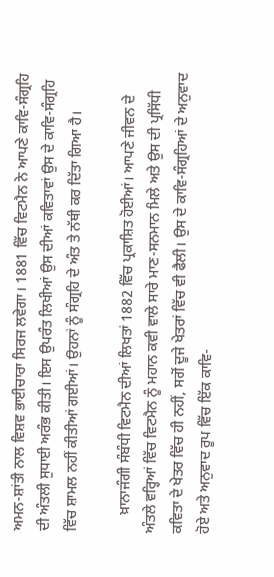ਅਮਨ-ਸ਼ਾਂਤੀ ਨਾਲ ਵਿਸ਼ਵ ਭਾਈਚਾਰਾ ਸਿਰਜ ਲਵੇਗਾ। 1881 ਵਿੱਚ ਵਿਟਮੈਨ ਨੇ ਆਪਣੇ ਕਾਵਿ-ਸੰਗ੍ਰਹਿ ਦੀ ਅੰਤਲੀ ਸੁਧਾਈ ਅਰੰਭ ਕੀਤੀ। ਇਸ ਉਪਰੰਤ ਲਿਖੀਆਂ ਉਸ ਦੀਆਂ ਕਵਿਤਾਵਾਂ ਉਸ ਦੇ ਕਾਵਿ-ਸੰਗ੍ਰਹਿ ਵਿੱਚ ਸ਼ਾਮਲ ਨਹੀਂ ਕੀਤੀਆਂ ਗਈਆਂ। ਉਹਨਾਂ ਨੂੰ ਸੰਗ੍ਰਹਿ ਦੇ ਅੰਤ ਤੇ ਨੱਥੀ ਕਰ ਦਿੱਤਾ ਗਿਆ ਹੈ।

     ਖ਼ਾਨਾਜੰਗੀ ਸੰਬੰਧੀ ਵਿਟਮੈਨ ਦੀਆਂ ਲਿਖਤਾਂ 1882 ਵਿੱਚ ਪ੍ਰਕਾਸ਼ਿਤ ਹੋਈਆਂ। ਆਪਣੇ ਜੀਵਨ ਦੇ ਅੰਤਲੇ ਵਰ੍ਹਿਆਂ ਵਿੱਚ ਵਿਟਮੈਨ ਨੂੰ ਮਹਾਨ ਕਵੀ ਵਾਲੇ ਸਾਰੇ ਮਾਣ-ਸਨਮਾਨ ਮਿਲੇ ਅਤੇ ਉਸ ਦੀ ਪ੍ਰਸਿੱਧੀ ਕਵਿਤਾ ਦੇ ਖੇਤਰ ਵਿੱਚ ਹੀ ਨਹੀਂ, ਸਗੋਂ ਦੂਜੇ ਖੇਤਰਾਂ ਵਿੱਚ ਵੀ ਫੈਲੀ। ਉਸ ਦੇ ਕਾਵਿ-ਸੰਗ੍ਰਹਿਆਂ ਦੇ ਅਨੁਵਾਦ ਹੋਏ ਅਤੇ ਅਨੁਵਾਦ ਰੂਪ ਵਿੱਚ ਇੱਕ ਕਾਵਿ-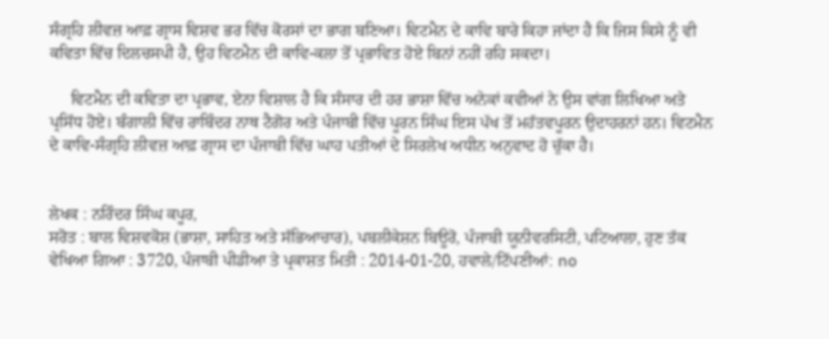ਸੰਗ੍ਰਹਿ ਲੀਵਜ਼ ਆਫ਼ ਗ੍ਰਾਸ ਵਿਸ਼ਵ ਭਰ ਵਿੱਚ ਕੋਰਸਾਂ ਦਾ ਭਾਗ ਬਣਿਆ। ਵਿਟਮੈਨ ਦੇ ਕਾਵਿ ਬਾਰੇ ਕਿਹਾ ਜਾਂਦਾ ਹੈ ਕਿ ਜਿਸ ਕਿਸੇ ਨੂੰ ਵੀ ਕਵਿਤਾ ਵਿੱਚ ਦਿਲਚਸਪੀ ਹੈ, ਉਹ ਵਿਟਮੈਨ ਦੀ ਕਾਵਿ-ਕਲਾ ਤੋਂ ਪ੍ਰਭਾਵਿਤ ਹੋਏ ਬਿਨਾਂ ਨਹੀਂ ਰਹਿ ਸਕਦਾ।

     ਵਿਟਮੈਨ ਦੀ ਕਵਿਤਾ ਦਾ ਪ੍ਰਭਾਵ, ਏਨਾ ਵਿਸ਼ਾਲ ਹੈ ਕਿ ਸੰਸਾਰ ਦੀ ਹਰ ਭਾਸ਼ਾ ਵਿੱਚ ਅਨੇਕਾਂ ਕਵੀਆਂ ਨੇ ਉਸ ਵਾਂਗ ਲਿਖਿਆ ਅਤੇ ਪ੍ਰਸਿੱਧ ਹੋਏ। ਬੰਗਾਲੀ ਵਿੱਚ ਰਾਬਿੰਦਰ ਨਾਥ ਟੈਗੋਰ ਅਤੇ ਪੰਜਾਬੀ ਵਿੱਚ ਪੂਰਨ ਸਿੰਘ ਇਸ ਪੱਖ ਤੋਂ ਮਹੱਤਵਪੂਰਨ ਉਦਾਹਰਨਾਂ ਹਨ। ਵਿਟਮੈਨ ਦੇ ਕਾਵਿ-ਸੰਗ੍ਰਹਿ ਲੀਵਜ਼ ਆਫ਼ ਗ੍ਰਾਸ ਦਾ ਪੰਜਾਬੀ ਵਿੱਚ ਘਾਹ ਪਤੀਆਂ ਦੇ ਸਿਰਲੇਖ ਅਧੀਨ ਅਨੁਵਾਦ ਹੋ ਚੁੱਕਾ ਹੈ।


ਲੇਖਕ : ਨਰਿੰਦਰ ਸਿੰਘ ਕਪੂਰ,
ਸਰੋਤ : ਬਾਲ ਵਿਸ਼ਵਕੋਸ਼ (ਭਾਸ਼ਾ, ਸਾਹਿਤ ਅਤੇ ਸੱਭਿਆਚਾਰ), ਪਬਲੀਕੇਸ਼ਨ ਬਿਊਰੋ, ਪੰਜਾਬੀ ਯੂਨੀਵਰਸਿਟੀ, ਪਟਿਆਲਾ, ਹੁਣ ਤੱਕ ਵੇਖਿਆ ਗਿਆ : 3720, ਪੰਜਾਬੀ ਪੀਡੀਆ ਤੇ ਪ੍ਰਕਾਸ਼ਤ ਮਿਤੀ : 2014-01-20, ਹਵਾਲੇ/ਟਿੱਪਣੀਆਂ: no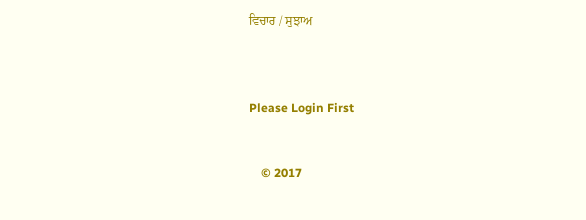ਵਿਚਾਰ / ਸੁਝਾਅ



Please Login First


    © 2017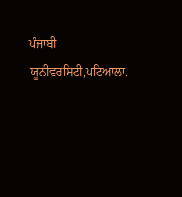ਪੰਜਾਬੀ ਯੂਨੀਵਰਸਿਟੀ,ਪਟਿਆਲਾ.